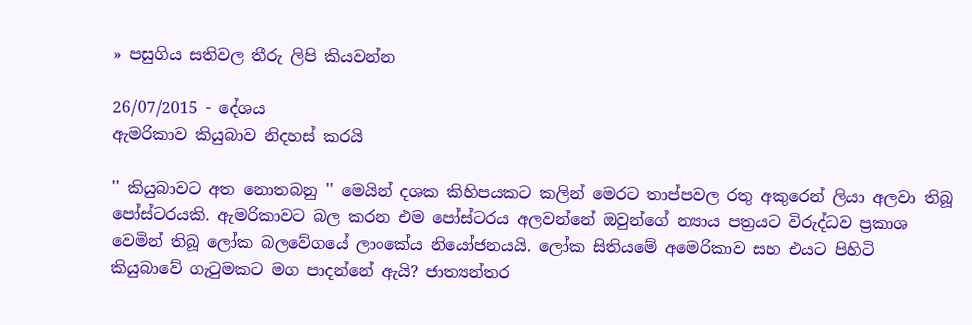» පසුගිය සතිවල තීරු ලිපි කියවන්න

26/07/2015 - දේශය
ඇමරිකාව කියුබාව නිදහස් කරයි

'' කියුබාවට අත නොතබනු '' මෙයින් දශක කිහිපයකට කලින් මෙරට තාප්පවල රතු අකුරෙන් ලියා අලවා තිබූ පෝස්ටරයකි. ඇමරිකාවට බල කරන එම පෝස්ටරය අලවන්නේ ඔවුන්ගේ න්‍යාය පත්‍රයට විරුද්ධව ප්‍රකාශ වෙමින් තිබූ ලෝක බලවේගයේ ලාංකේය නියෝජනයයි. ලෝක සිතියමේ අමෙරිකාව සහ එයට පිහිටි කියුබාවේ ගැටුමකට මග පාදන්නේ ඇයි? ජාත්‍යන්තර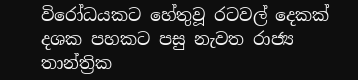විරෝධයකට හේතුවූ රටවල් දෙකක් දශක පහකට පසු නැවත රාජ්‍ය තාන්ත්‍රික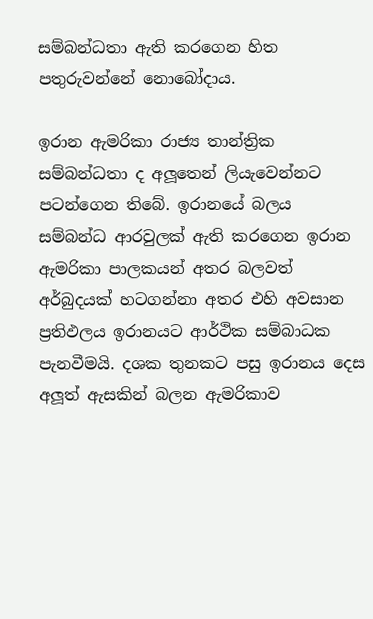සම්බන්ධතා ඇති කරගෙන හිත පතුරුවන්නේ නොබෝදාය.

ඉරාන ඇමරිකා රාජ්‍ය තාන්ත්‍රික සම්බන්ධතා ද අලූතෙන් ලියැවෙන්නට පටන්ගෙන තිබේ. ඉරානයේ බලය සම්බන්ධ ආරවුලක් ඇති කරගෙන ඉරාන ඇමරිකා පාලකයන් අතර බලවත් අර්බුදයක් හටගන්නා අතර එහි අවසාන ප්‍රතිඵලය ඉරානයට ආර්ථික සම්බාධක පැනවීමයි. දශක තුනකට පසු ඉරානය දෙස අලූත් ඇසකින් බලන ඇමරිකාව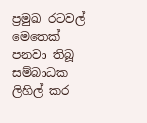ප්‍රමුඛ රටවල් මෙතෙක් පනවා තිබූ සම්බාධක ලිහිල් කර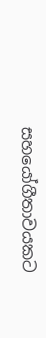සහයෝගීතාවයකට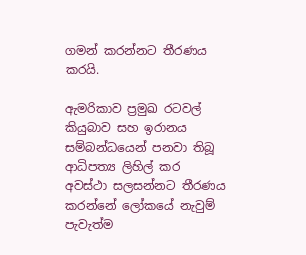ගමන් කරන්නට තීරණය කරයි.

ඇමරිකාව ප්‍රමුඛ රටවල් කියුබාව සහ ඉරානය සම්බන්ධයෙන් පනවා තිබූ ආධිපත්‍ය ලිහිල් කර අවස්ථා සලසන්නට තීරණය කරන්නේ ලෝකයේ නැවුම් පැවැත්ම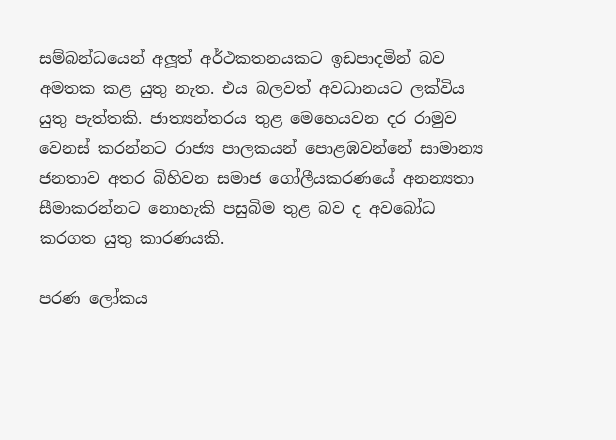සම්බන්ධයෙන් අලූත් අර්ථකතනයකට ඉඩපාදමින් බව අමතක කළ යුතු නැත. එය බලවත් අවධානයට ලක්විය යුතු පැත්තකි. ජාත්‍යන්තරය තුළ මෙහෙයවන දර රාමුව වෙනස් කරන්නට රාජ්‍ය පාලකයන් පොළඹවන්නේ සාමාන්‍ය ජනතාව අතර බිහිවන සමාජ ගෝලීයකරණයේ අනන්‍යතා සීමාකරන්නට නොහැකි පසුබිම තුළ බව ද අවබෝධ කරගත යුතු කාරණයකි.

පරණ ලෝකය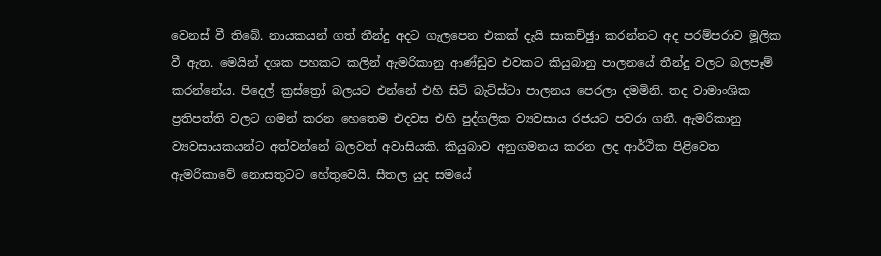වෙනස් වී තිබේ. නායකයන් ගත් තීන්දු අදට ගැලපෙන එකක් දැයි සාකච්ඡුා කරන්නට අද පරම්පරාව මූලික වී ඇත. මෙයින් දශක පහකට කලින් ඇමරිකානු ආණ්ඩුව එවකට කියුබානු පාලනයේ තීන්දු වලට බලපෑම් කරන්නේය. පිදෙල් ක්‍රස්ත්‍රෝ බලයට එන්නේ එහි සිටි බැට්ස්ටා පාලනය පෙරලා දමමිනි. තද වාමාංශික ප්‍රතිපත්ති වලට ගමන් කරන හෙතෙම එදවස එහි පුද්ගලික ව්‍යවසාය රජයට පවරා ගනී. ඇමරිකානු ව්‍යවසායකයන්ට අත්වන්නේ බලවත් අවාසියකි. කියුබාව අනුගමනය කරන ලද ආර්ථික පිළිවෙත ඇමරිකාවේ නොසතුටට හේතුවෙයි. සීතල යුද සමයේ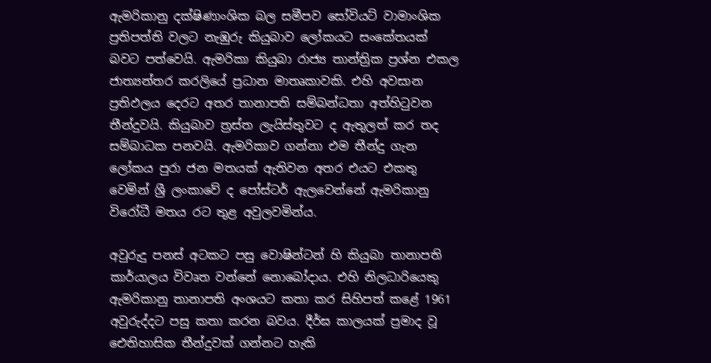ඇමරිකානු දක්ෂිණාංශික බල සමීපව සෝවියට් වාමාංශික ප්‍රතිපත්ති වලට නැඹුරු කියුබාව ලෝකයට සංකේතයක් බවට පත්වෙයි. ඇමරිකා කියුබා රාජ්‍ය තාන්ත්‍රික ප්‍රශ්න එකල ජාත්‍යන්තර කරලියේ ප්‍රධාන මාතෘකාවකි. එහි අවසාන ප්‍රතිඵලය දෙරට අතර තානාපති සම්බන්ධතා අත්හිටුවන තීන්දුවයි. කියුබාව ත්‍රස්ත ලැයිස්තුවට ද ඇතුලත් කර තද සම්බාධක පනවයි. ඇමරිකාව ගන්නා එම තීන්දු ගැන ලෝකය පුරා ජන මතයක් ඇතිවන අතර එයට එකතු වෙමින් ශ්‍රී ලංකාවේ ද පෝස්ටර් ඇලවෙන්නේ ඇමරිකානු විරෝධී මතය රට තුළ අවුලවමින්ය.

අවුරුදු පනස් අටකට පසු වොෂින්ටන් හි කියුබා තානාපති කාර්යාලය විවෘත වන්නේ නොබෝදාය. එහි නිලධාරියෙකු ඇමරිකානු තානාපති අංශයට කතා කර සිහිපත් කළේ 1961 අවුරුද්දට පසු කතා කරන බවය. දීර්ඝ කාලයක් ප්‍රමාද වූ ඓතිහාසික තීන්දුවක් ගන්නට හැකි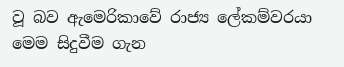වූ බව ඇමෙරිකාවේ රාජ්‍ය ලේකම්වරයා මෙම සිදුවීම ගැන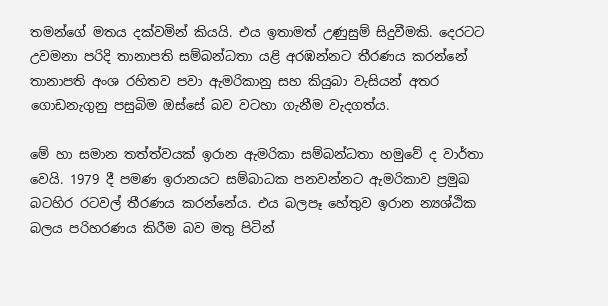තමන්ගේ මතය දක්වමින් කියයි. එය ඉතාමත් උණුසුම් සිදුවීමකි. දෙරටට උවමනා පරිදි තානාපති සම්බන්ධතා යළි අරඹන්නට තීරණය කරන්නේ තානාපති අංශ රහිතව පවා ඇමරිකානු සහ කියුබා වැසියන් අතර ගොඩනැගුනු පසුබිම ඔස්සේ බව වටහා ගැනීම වැදගත්ය.

මේ හා සමාන තත්ත්වයක් ඉරාන ඇමරිකා සම්බන්ධතා හමුවේ ද වාර්තා වෙයි. 1979 දී පමණ ඉරානයට සම්බාධක පනවන්නට ඇමරිකාව ප්‍රමුඛ බටහිර රටවල් තීරණය කරන්නේය. එය බලපෑ හේතුව ඉරාන න්‍යශ්ඨික බලය පරිහරණය කිරීම බව මතු පිටින්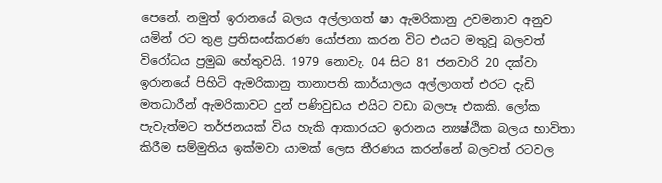පෙනේ. නමුත් ඉරානයේ බලය අල්ලාගත් ෂා ඇමරිකානු උවමනාව අනුව යමින් රට තුළ ප්‍රතිසංස්කරණ යෝජනා කරන විට එයට මතුවූ බලවත් විරෝධය ප්‍රමුඛ හේතුවයි. 1979 නොවැ. 04 සිට 81 ජනවාරි 20 දක්වා ඉරානයේ පිහිටි ඇමරිකානු තානාපති කාර්යාලය අල්ලාගත් එරට දැඩි මතධාරීන් ඇමරිකාවට දුන් පණිවුඩය එයිට වඩා බලපෑ එකකි. ලෝක පැවැත්මට තර්ජනයක් විය හැකි ආකාරයට ඉරානය න්‍යෂ්ඨික බලය භාවිතා කිරීම සම්මුතිය ඉක්මවා යාමක් ලෙස තීරණය කරන්නේ බලවත් රටවල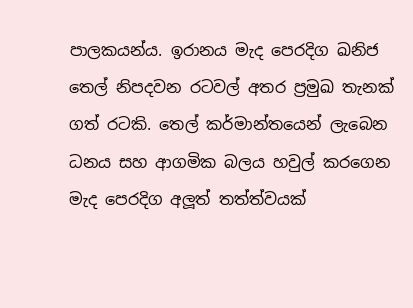පාලකයන්ය. ඉරානය මැද පෙරදිග ඛනිජ තෙල් නිපදවන රටවල් අතර ප්‍රමුඛ තැනක් ගත් රටකි. තෙල් කර්මාන්තයෙන් ලැබෙන ධනය සහ ආගමික බලය හවුල් කරගෙන මැද පෙරදිග අලූත් තත්ත්වයක්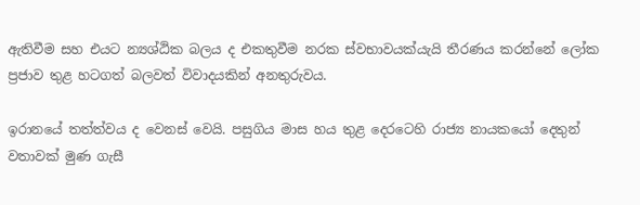ඇතිවීම සහ එයට න්‍යශ්ඨික බලය ද එකතුවීම නරක ස්වභාවයක්යැයි තීරණය කරන්නේ ලෝක ප්‍රජාව තුළ හටගත් බලවත් විවාදයකින් අනතුරුවය.

ඉරානයේ තත්ත්වය ද වෙනස් වෙයි. පසුගිය මාස හය තුළ දෙරටෙහි රාජ්‍ය නායකයෝ දෙතුන් වතාවක් මුණ ගැසී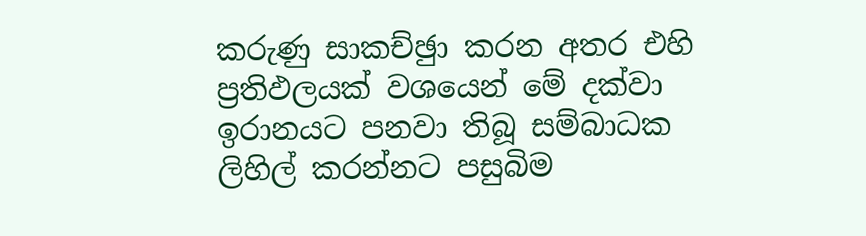කරුණු සාකච්ඡුා කරන අතර එහි ප්‍රතිඵලයක් වශයෙන් මේ දක්වා ඉරානයට පනවා තිබූ සම්බාධක ලිහිල් කරන්නට පසුබිම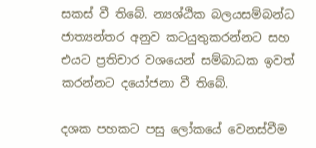සකස් වී තිබේ. න්‍යශ්ඨික බලයසම්බන්ධ ජාත්‍යන්තර අනුව කටයුතුකරන්නට සහ එයට ප්‍රතිචාර වශයෙන් සම්බාධක ඉවත් කරන්නට දයෝජනා වී තිබේ.

දශක පහකට පසු ලෝකයේ වෙනස්වීම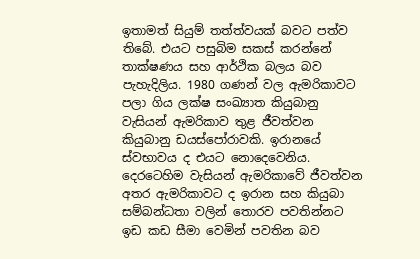ඉතාමත් සියුම් තත්ත්වයක් බවට පත්ව තිබේ. එයට පසුබිම සකස් කරන්නේ තාක්ෂණය සහ ආර්ථික බලය බව පැහැදිලිය. 1980 ගණන් වල ඇමරිකාවට පලා ගිය ලක්ෂ සංඛ්‍යාත කියුබානු වැසියන් ඇමරිකාව තුළ ජීවත්වන කියුබානු ඩයස්පෝරාවකි. ඉරානයේ ස්වභාවය ද එයට නොදෙවෙනිය. දෙරටෙහිම වැසියන් ඇමරිකාවේ ජීවත්වන අතර ඇමරිකාවට ද ඉරාන සහ කියුබා සම්බන්ධතා වලින් තොරව පවතින්නට ඉඩ කඩ සීමා වෙමින් පවතින බව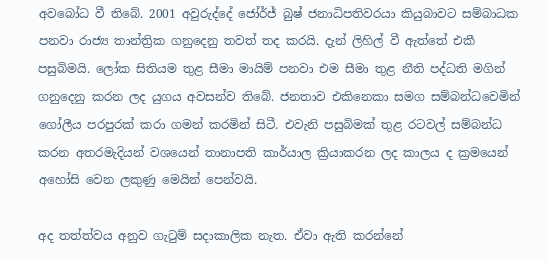අවබෝධ වී තිබේ. 2001 අවුරුද්දේ ජෝර්ජ් බුෂ් ජනාධිපතිවරයා කියුබාවට සම්බාධක පනවා රාජ්‍ය තාන්ත්‍රික ගනුදෙනු තවත් තද කරයි. දැන් ලිහිල් වී ඇත්තේ එකී පසුබිමයි. ලෝක සිතියම තුළ සීමා මායිම් පනවා එම සීමා තුළ නීති පද්ධති මගින් ගනුදෙනු කරන ලද යුගය අවසන්ව තිබේ. ජනතාව එකිනෙකා සමග සම්බන්ධවෙමින් ගෝලීය පරපුරක් කරා ගමන් කරමින් සිටී. එවැනි පසුබිමක් තුළ රටවල් සම්බන්ධ කරන අතරමැදියන් වශයෙන් තානාපති කාර්යාල ක්‍රියාකරන ලද කාලය ද ක්‍රමයෙන් අහෝසි වෙන ලකුණු මෙයින් පෙන්වයි.

අද තත්ත්වය අනුව ගැටුම් සදාකාලික නැත. ඒවා ඇති කරන්නේ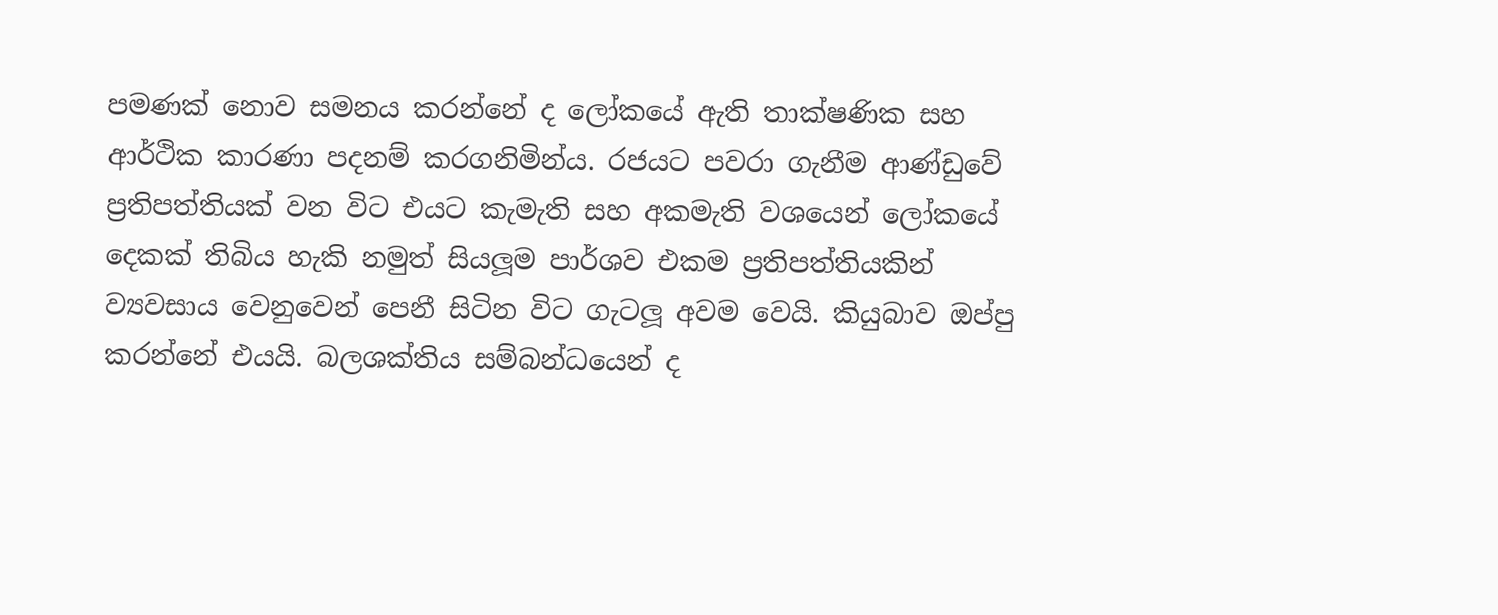පමණක් නොව සමනය කරන්නේ ද ලෝකයේ ඇති තාක්ෂණික සහ ආර්ථික කාරණා පදනම් කරගනිමින්ය. රජයට පවරා ගැනීම ආණ්ඩුවේ ප්‍රතිපත්තියක් වන විට එයට කැමැති සහ අකමැති වශයෙන් ලෝකයේ දෙකක් තිබිය හැකි නමුත් සියලූම පාර්ශව එකම ප්‍රතිපත්තියකින් ව්‍යවසාය වෙනුවෙන් පෙනී සිටින විට ගැටලූ අවම වෙයි. කියුබාව ඔප්පු කරන්නේ එයයි. බලශක්තිය සම්බන්ධයෙන් ද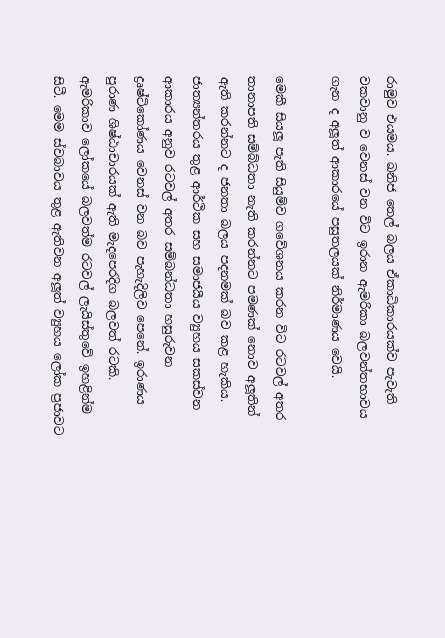රාමුව එයමය. ඛනිජ තෙල් බලය ඒකාධිකාරයක්ව පැවැති වකවානු ව වෙනස් වන විට ඉරාන ඇමරිකා බලවන්තභාවය ගැන ද අලූත් ආකාරයේ පසුතලයක් නිර්මාණය වෙයි.

මෙකී සියලූ පැති සියුම්ව ගවේශනය කරන විට රටවල් අතර තානාපති සම්බ්ධතා නැති කරන්නට පමණක් නොව අලූතින් ඇති කරන්නට ද ජනතා බලය පදනමක් බව කළ හැකිය. ජාත්‍යන්තරය තුළ ආර්ථික සහ සමාජයීය ව්‍යුහය සකස්වන ආකාරය අනුව රටවල් අතර සම්බන්ධතා හසුරුවන ද්‍රෘෂ්ටිකෝණය වෙනස් වන බව පැහැදිලිව පෙනේ. ඉරාණය පුරාණ ශිෂ්ඨාචාරයක් ඇති මැදපෙරදිග බලවත් රටකි. ඇමරිකාව ලෝකයේ බලවත්ම රටවල් ලැයිස්තුවේ ඉහළින්ම සිටී. මෙම ස්වබාවය තුළ ඇතිවන අලූත් ව්‍යුහය ලෝක ප්‍රජාවට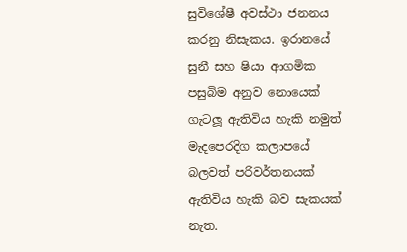සුවිශේෂී අවස්ථා ජනනය කරනු නිසැකය. ඉරානයේ සුනී සහ ෂියා ආගමික පසුබිම අනුව නොයෙක් ගැටලූ ඇතිවිය හැකි නමුත් මැදපෙරදිග කලාපයේ බලවත් පරිවර්තනයක් ඇතිවිය හැකි බව සැකයක් නැත.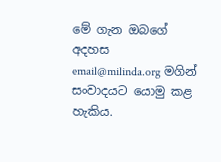මේ ගැන ඔබගේ අදහස email@milinda.org මගින් සංවාදයට යොමු කළ හැකිය.